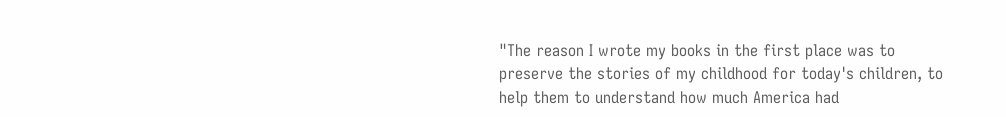"The reason I wrote my books in the first place was to preserve the stories of my childhood for today's children, to help them to understand how much America had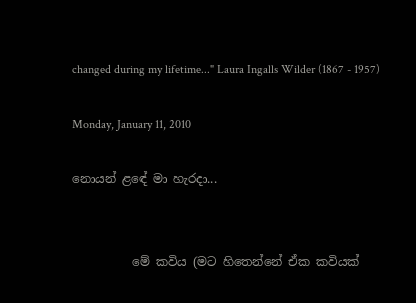changed during my lifetime..." Laura Ingalls Wilder (1867 - 1957)

Monday, January 11, 2010

නොයන් ළඳේ මා හැරදා...


          මේ කවිය (මට හිතෙන්නේ ඒක කවියක්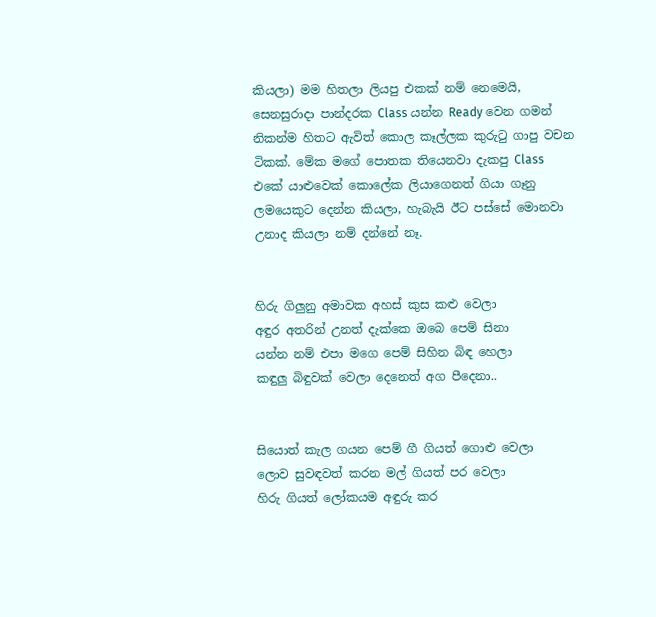කියලා) මම හිතලා ලියපු එකක් නම් නෙමෙයි, සෙනසුරාදා පාන්දරක Class යන්න Ready වෙන ගමන් නිකන්ම හිතට ඇවිත් කොල කෑල්ලක කුරුටු ගාපු වචන ටිකක්. මේක මගේ පොතක තියෙනවා දැකපු Class එකේ යාළුවෙක් කොලේක ලියාගෙනත් ගියා ගෑනු ලමයෙකුට දෙන්න කියලා, හැබැයි ඊට පස්සේ මොනවා උනාද කියලා නම් දන්නේ නෑ.


හිරු ගිලුනු අමාවක අහස් කුස කළු වෙලා
අඳුර අතරින් උනත් දැක්කෙ ඔබෙ පෙම් සිනා
යන්න නම් එපා මගෙ පෙම් සිහින බිඳ හෙලා
කඳුලු බිඳුවක් වෙලා දෙනෙත් අග පීදෙනා..


සියොත් කැල ගයන පෙම් ගී ගියත් ගොළු වෙලා
ලොව සුවඳවත් කරන මල් ගියත් පර වෙලා
හිරු ගියත් ලෝකයම අඳුරු කර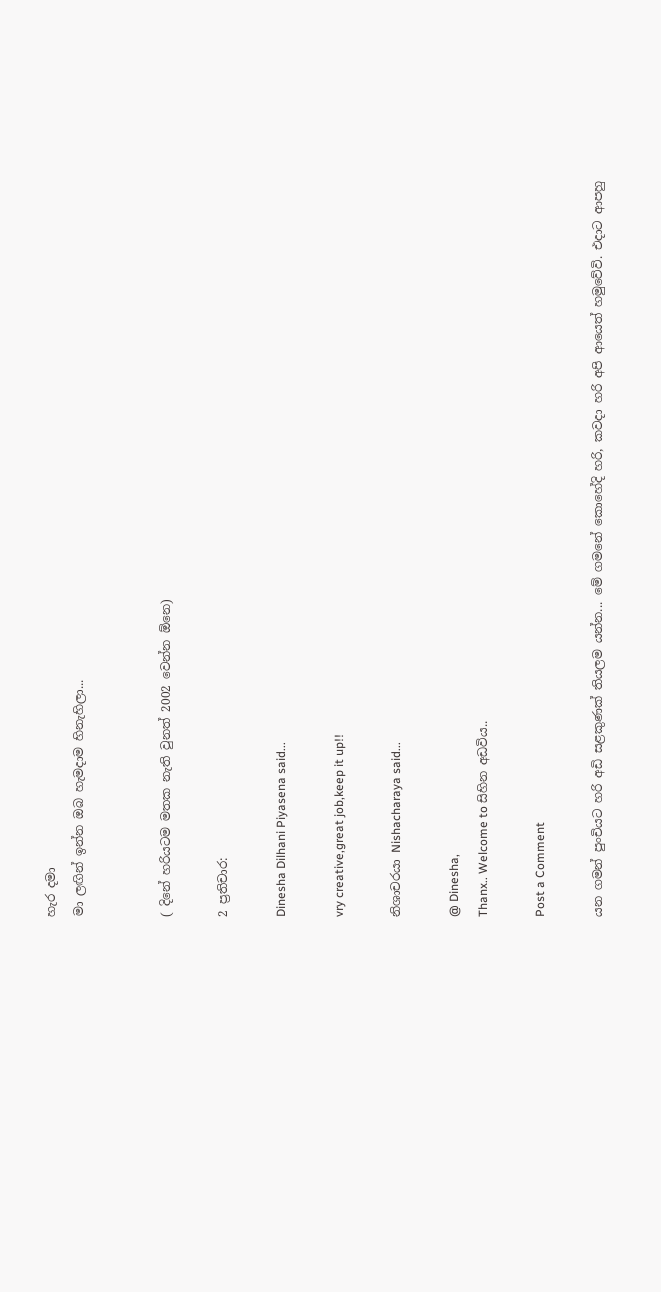හැර දමා
මා ලඟින් ඉන්න ඔබ හැමදාම හිනැහිලා...


( දිනේ හරියටම මතක නැති වුනත් 2002 වෙන්න ඕනෙ)

2 ප්‍රතිචාර:

Dinesha Dilhani Piyasena said...

vry creative,great job,keep it up!!

නිශාචරයා Nishacharaya said...

@ Dinesha,
Thanx.. Welcome to සිහින අඩවිය..

Post a Comment

යන ගමන් පුංචියට හරි අඩි සළකුණක් තියලම යන්න... මේ ගමනේ කොහේදි හරි, කවදා හරි අපි ආයෙත් හමුවේවි. එදාට ආපහු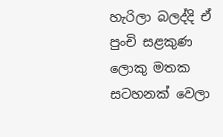හැරිලා බලද්දි ඒ පුංචි සළකුණ ලොකු මතක සටහනක් වෙලා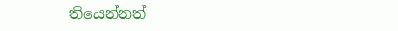තියෙන්නත්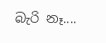බැරි නෑ....